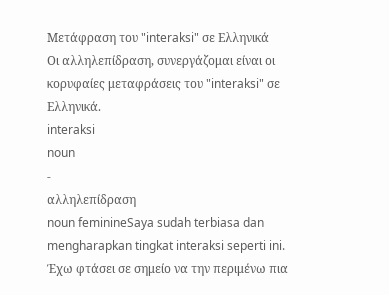Μετάφραση του "interaksi" σε Ελληνικά
Οι αλληλεπίδραση, συνεργάζομαι είναι οι κορυφαίες μεταφράσεις του "interaksi" σε Ελληνικά.
interaksi
noun
-
αλληλεπίδραση
noun feminineSaya sudah terbiasa dan mengharapkan tingkat interaksi seperti ini.
Έχω φτάσει σε σημείο να την περιμένω πια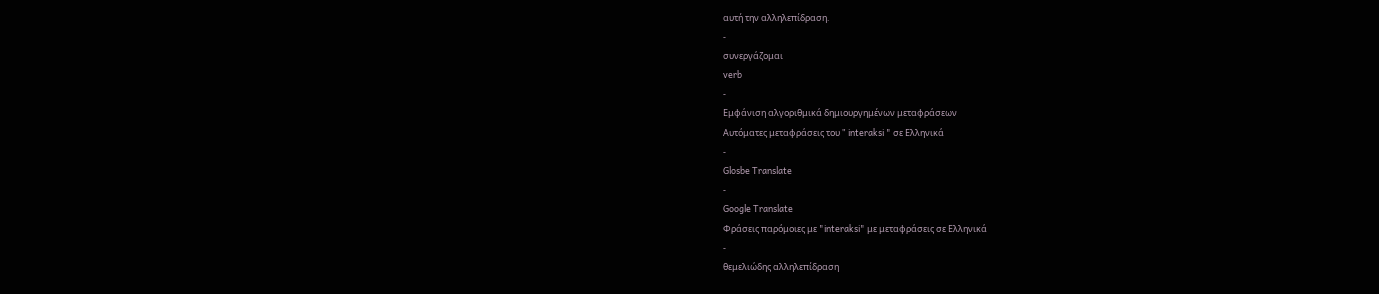αυτή την αλληλεπίδραση.
-
συνεργάζομαι
verb
-
Εμφάνιση αλγοριθμικά δημιουργημένων μεταφράσεων
Αυτόματες μεταφράσεις του " interaksi " σε Ελληνικά
-
Glosbe Translate
-
Google Translate
Φράσεις παρόμοιες με "interaksi" με μεταφράσεις σε Ελληνικά
-
θεμελιώδης αλληλεπίδραση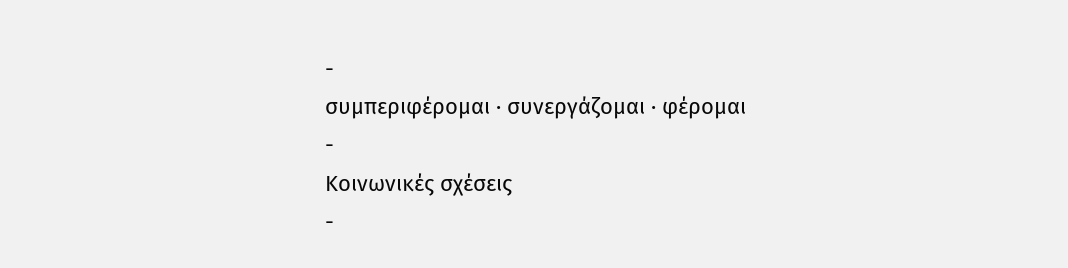-
συμπεριφέρομαι · συνεργάζομαι · φέρομαι
-
Κοινωνικές σχέσεις
-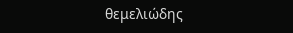θεμελιώδης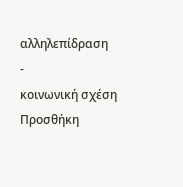αλληλεπίδραση
-
κοινωνική σχέση
Προσθήκη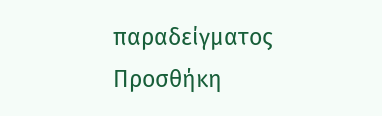παραδείγματος
Προσθήκη